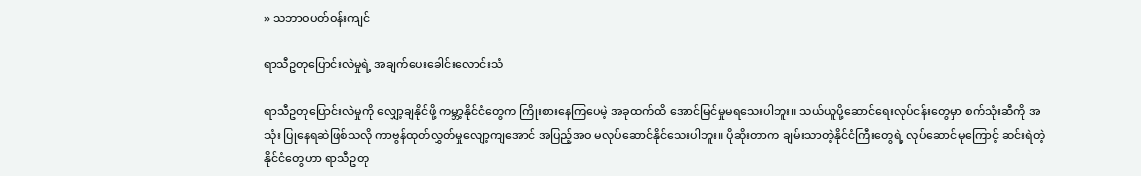» သဘာဝပတ်ဝန်းကျင်

ရာသီဥတုပြောင်းလဲမှုရဲ့ အချက်ပေးခေါင်းလောင်းသံ

ရာသီဥတုပြောင်းလဲမှုကို လျှော့ချနိုင်ဖို့ ကမ္ဘာ့နိုင်ငံတွေက ကြိုးစားနေကြပေမဲ့ အခုထက်ထိ အောင်မြင်မှုမရသေးပါဘူး။ သယ်ယူပို့ဆောင်ရေးလုပ်ငန်းတွေမှာ စက်သုံးဆီကို အသုံး ပြုနေရဆဲဖြစ်သလို ကာဗွန်ထုတ်လွှတ်မှုလျော့ကျအောင် အပြည့်အဝ မလုပ်ဆောင်နိုင်သေးပါဘူး။ ပိုဆိုးတာက ချမ်းသာတဲ့နိုင်ငံကြီးတွေရဲ့ လုပ်ဆောင်မုကြောင့် ဆင်းရဲတဲ့နိုင်ငံတွေဟာ ရာသီဥတု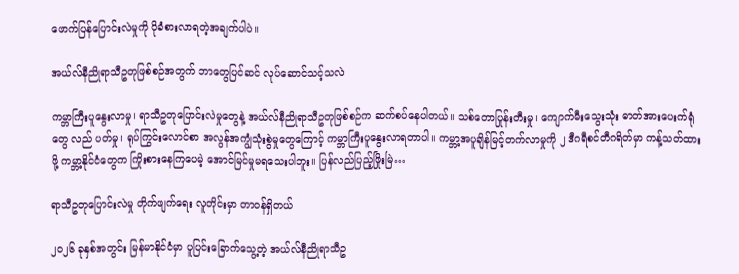ဖောက်ပြန်ပြောင်းလဲမှုကို ပိုခံစားလာရတဲ့အချက်ပါပဲ။

အယ်လ်နီညိုရာသီဥတုဖြစ်စဉ်အတွက် ဘာတွေပြင်ဆင် လုပ်ဆောင်သင့်သလဲ

ကမ္ဘာကြီးပူနွေးလာမှု၊ ရာသီဥတုပြောင်းလဲမှုတွေနဲ့ အယ်လ်နီညိုရာသီဥတုဖြစ်စဉ်က ဆက်စပ်နေပါတယ်။ သစ်တောပြုန်းတီးမှု၊ ကျောက်မီးသွေးသုံး ဓာတ်အားပေးက်ရုံတွေ လည် ပတ်မှု၊ ရုပ်ကြွင်းလောင်စာ အလွန်အကျွံသုံးစွဲမှုတွေကြောင့် ကမ္ဘာကြီးပူနွေးလာရတာပါ။ ကမ္ဘာ့အပူချိန်မြင့်တက်လာမှုကို ၂ ဒီဂရီစင်တီဂရိတ်မှာ ကန့်သတ်ထားဖို့ ကမ္ဘာ့နိုင်ငံတွေက ကြိုးစားနေကြပေမဲ့ အောင်မြင်မှုမရသေးပါဘူး။ ပြန်လည်ပြည့်ဖြိုးမြဲ…

ရာသီဥတုပြောင်းလဲမှု တိုက်ဖျက်ရေး လူတိုင်းမှာ တာဝန်ရှိတယ်

၂၀၂၆ ခုနှစ်အတွင်း မြန်မာနိုင်ငံမှာ ပူပြင်းခြောက်သွေ့တဲ့ အယ်လ်နီညိုရာသီဥ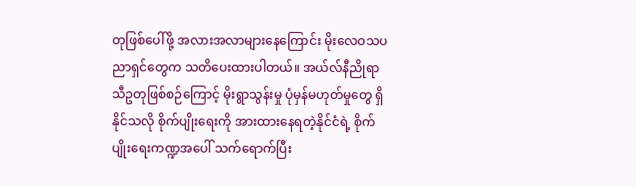တုဖြစ်ပေါ်ဖို့ အလားအလာများနေကြောင်း မိုးလေဝသပညာရှင်တွေက သတိပေးထားပါတယ်။ အယ်လ်နီညိုရာသီဥတုဖြစ်စဉ်ကြောင့် မိုးရွာသွန်းမှု ပုံမှန်မဟုတ်မှုတွေ ရှိနိုင်သလို စိုက်ပျိုးရေးကို အားထားနေရတဲ့နိုင်ငံရဲ့ စိုက်ပျိုးရေးကဏ္ဍအပေါ် သက်ရောက်ပြီး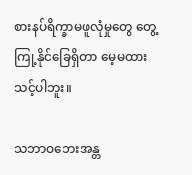စားနပ်ရိက္ခာမဖူလုံမှုတွေ တွေ့ကြု့နိုင်ခြေရှိတာ မေ့မထားသင့်ပါဘူး။

သဘာဝဘေးအန္တ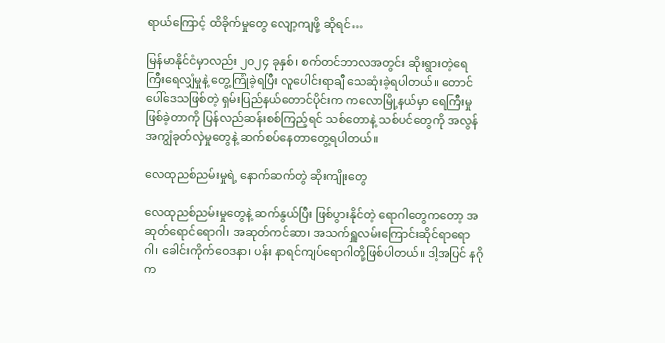ရာယ်‌ကြောင့် ထိခိုက်မှုတွေ လျော့ကျဖို့ ဆိုရင်…

မြန်မာနိုင်ငံမှာလည်း ၂၀၂၄ ခုနှစ်၊ စက်တင်ဘာလအတွင်း ဆိုးရွားတဲ့ရေကြီးရေလျှံမှုနဲ့ တွေ့ကြုံခဲ့ရပြီး လူပေါင်းရာချီ သေဆုံးခဲ့ရပါတယ်။ တောင်ပေါ်ဒေသဖြစ်တဲ့ ရှမ်းပြည်နယ်တောင်ပိုင်းက ကလောမြို့နယ်မှာ ရေကြီးမှုဖြစ်ခဲ့တာကို ပြန်လည်ဆန်းစစ်ကြည့်ရင် သစ်တောနဲ့ သစ်ပင်တွေကို အလွန်အကျွံခုတ်လှဲမှုတွေနဲ့ ဆက်စပ်နေတာတွေ့ရပါတယ်။

လေထုညစ်ညမ်းမှုရဲ့ နောက်ဆက်တွဲ ဆိုးကျိုးတွေ

လေထုညစ်ညမ်းမှုတွေနဲ့ ဆက်နွယ်ပြီး ဖြစ်ပွားနိုင်တဲ့ ရောဂါတွေကတော့ အဆုတ်ရောင်ရောဂါ၊ အဆုတ်ကင်ဆာ၊ အသက်ရှူလမ်းကြောင်းဆိုင်ရာရောဂါ၊ ခေါင်းကိုက်ဝေဒနာ၊ ပန်း နာရင်ကျပ်ရောဂါတို့ဖြစ်ပါတယ်။ ဒါ့အပြင် နဂိုက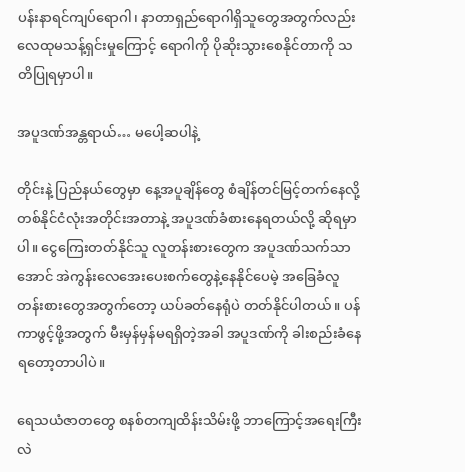ပန်းနာရင်ကျပ်ရောဂါ၊ နာတာရှည်ရောဂါရှိသူတွေအတွက်လည်း လေထုမသန့်ရှင်းမှုကြောင့် ရောဂါကို ပိုဆိုးသွားစေနိုင်တာကို သတိပြုရမှာပါ။

အပူဒဏ်အန္တရာယ်… မပေါ့ဆပါနဲ့

တိုင်းနဲ့ ပြည်နယ်တွေမှာ နေ့အပူချိန်တွေ စံချိန်တင်မြင့်တက်နေလို့ တစ်နိုင်ငံလုံးအတိုင်းအတာနဲ့ အပူဒဏ်ခံစားနေရတယ်လို့ ဆိုရမှာပါ။ ငွေကြေးတတ်နိုင်သူ လူတန်းစားတွေက အပူဒဏ်သက်သာအောင် အဲကွန်းလေအေးပေးစက်တွေနဲ့နေနိုင်ပေမဲ့ အခြေခံလူတန်းစားတွေအတွက်တော့ ယပ်ခတ်နေရုံပဲ တတ်နိုင်ပါတယ်။ ပန်ကာဖွင့်ဖို့အတွက် မီးမှန်မှန်မရရှိတဲ့အခါ အပူဒဏ်ကို ခါးစည်းခံနေရတော့တာပါပဲ။

ရေသယံဇာတတွေ စနစ်တကျထိန်းသိမ်းဖို့ ဘာကြောင့်အရေးကြီးလဲ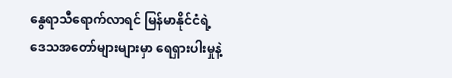နွေရာသီရောက်လာရင် မြန်မာနိုင်ငံရဲ့ဒေသအတော်များများမှာ ရေရှားပါးမှုနဲ့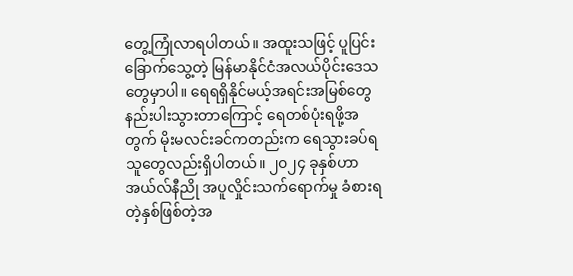တွေ့ကြုံလာရပါတယ်။ အထူးသဖြင့် ပူပြင်းခြောက်သွေ့တဲ့ မြန်မာနိုင်ငံအလယ်ပိုင်းဒေသတွေမှာပါ။ ရေရရှိနိုင်မယ့်အရင်းအမြစ်တွေ နည်းပါးသွားတာကြောင့် ရေတစ်ပုံးရဖို့အတွက် မိုးမလင်းခင်ကတည်းက ရေသွားခပ်ရသူတွေလည်းရှိပါတယ်။ ၂၀၂၄ ခုနှစ်ဟာ အယ်လ်နီညို အပူလှိုင်းသက်ရောက်မှု ခံစားရတဲ့နှစ်ဖြစ်တဲ့အ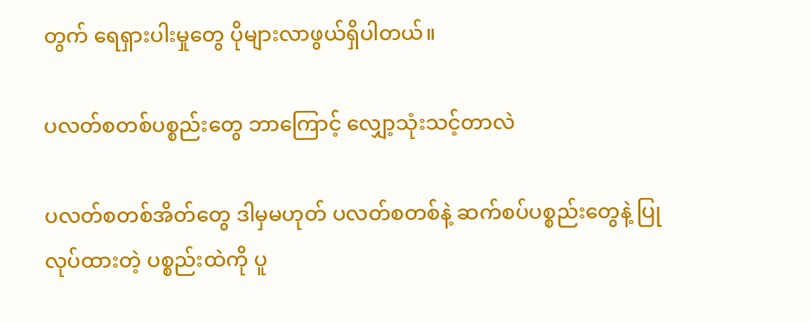တွက် ရေရှားပါးမှုတွေ ပိုများလာဖွယ်ရှိပါတယ်။

ပလတ်စတစ်ပစ္စည်းတွေ ဘာကြောင့် လျှော့သုံးသင့်တာလဲ

ပလတ်စတစ်အိတ်တွေ ဒါမှမဟုတ် ပလတ်စတစ်နဲ့ ဆက်စပ်ပစ္စည်းတွေနဲ့ ပြုလုပ်ထားတဲ့ ပစ္စည်းထဲကို ပူ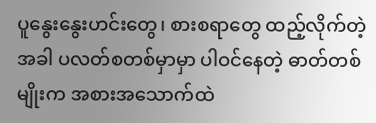ပူနွေးနွေးဟင်းတွေ၊ စားစရာတွေ ထည့်လိုက်တဲ့အခါ ပလတ်စတစ်မှာမှာ ပါဝင်နေတဲ့ ဓာတ်တစ်မျိုးက အစားအသောက်ထဲ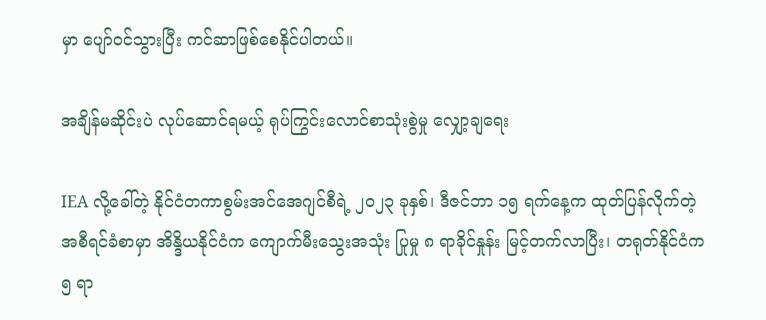မှာ ပျော်ဝင်သွားပြီး ကင်ဆာဖြစ်စေနိုင်ပါတယ်။

အချိန်မဆိုင်းပဲ လုပ်ဆောင်ရမယ့် ရုပ်ကြွင်းလောင်စာသုံးစွဲမှု လျှော့ချရေး

IEA လို့ခေါ်တဲ့ နိုင်ငံတကာစွမ်းအင်အေဂျင်စီရဲ့ ၂၀၂၃ ခုနှစ်၊ ဒီဇင်ဘာ ၁၅ ရက်နေ့က ထုတ်ပြန်လိုက်တဲ့ အစီရင်ခံစာမှာ အိန္ဒိယနိုင်ငံက ကျောက်မီးသွေးအသုံး ပြုမှု ၈ ရာခိုင်နှုန်း မြင့်တက်လာပြီး၊ တရုတ်နိုင်ငံက ၅ ရာ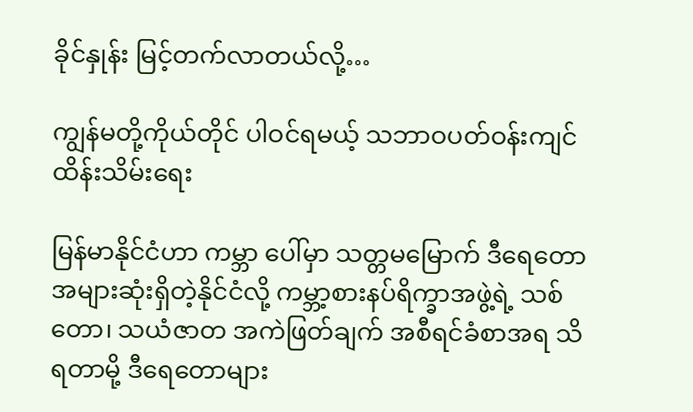ခိုင်နှုန်း မြင့်တက်လာတယ်လို့…

ကျွန်မတို့ကိုယ်တိုင် ပါဝင်ရမယ့် သဘာဝပတ်ဝန်းကျင်ထိန်းသိမ်းရေး

မြန်မာနိုင်ငံဟာ ကမ္ဘာ ပေါ်မှာ သတ္တမမြောက် ဒီရေတောအများဆုံးရှိတဲ့နိုင်ငံလို့ ကမ္ဘာ့စားနပ်ရိက္ခာအဖွဲ့ရဲ့ သစ်တော၊ သယံဇာတ အကဲဖြတ်ချက် အစီရင်ခံစာအရ သိရတာမို့ ဒီရေတောများ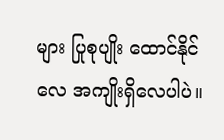များ ပြုစုပျိုး ထောင်နိုင်လေ အကျိုးရှိလေပါပဲ။